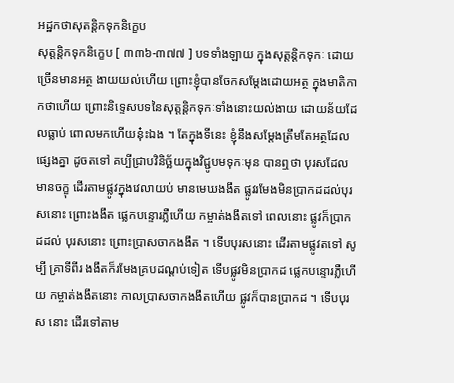អដ្ឋកថាសុតន្តិកទុកនិក្ខេប
សុត្តន្តិកទុកនិក្ខេប [ ៣៣៦-៣៧៧ ] បទទាំងឡាយ ក្នុងសុត្តន្តិកទុកៈ ដោយច្រើនមានអត្ថ ងាយយល់ហើយ ព្រោះខ្ញុំបានចែកសម្តែងដោយអត្ថ ក្នុងមាតិកាកថាហើយ ព្រោះនិទ្ទេសបទនៃសុត្តន្តិកទុកៈទាំងនោះយល់ងាយ ដោយន័យដែលធ្លាប់ ពោលមកហើយនុ៎ះឯង ។ តែក្នុងទីនេះ ខ្ញុំនឹងសម្តែងត្រឹមតែអត្ថដែលផ្សេងគ្នា ដូចតទៅ គប្បីជ្រាបវិនិច្ឆ័យក្នុងវិជ្ជូបមទុកៈមុន បានឮថា បុរសដែលមានចក្ខុ ដើរតាមផ្លូវក្នុងវេលាយប់ មានមេឃងងឹត ផ្លូវរមែងមិនប្រាកដដល់បុរសនោះ ព្រោះងងឹត ផ្លេកបន្ទោរភ្លឺហើយ កម្ចាត់ងងឹតទៅ ពេលនោះ ផ្លូវក៏ប្រាកដដល់ បុរសនោះ ព្រោះប្រាសចាកងងឹត ។ ទើបបុរសនោះ ដើរតាមផ្លូវតទៅ សូម្បី គ្រាទីពីរ ងងឹតក៏រមែងគ្របដណ្តប់ទៀត ទើបផ្លូវមិនប្រាកដ ផ្លេកបន្ទោរភ្លឺហើយ កម្ចាត់ងងឹតនោះ កាលប្រាសចាកងងឹតហើយ ផ្លូវក៏បានប្រាកដ ។ ទើបបុរស នោះ ដើរទៅតាម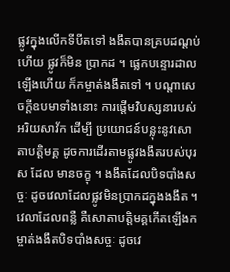ផ្លូវក្នុងលើកទីបីតទៅ ងងឹតបានគ្របដណ្តប់ហើយ ផ្លូវក៏មិន ប្រាកដ ។ ផ្លេកបន្ទោរដាលឡើងហើយ ក៏កម្ចាត់ងងឹតទៅ ។ បណ្តាសេចក្តីឧបមាទាំងនោះ ការផ្តើមវិបស្សនារបស់អរិយសាវ័ក ដើម្បី ប្រយោជន៍បន្លុះនូវសោតាបត្តិមគ្គ ដូចការដើរតាមផ្លូវងងឹតរបស់បុរស ដែល មានចក្ខុ ។ ងងឹតដែលបិទបាំងសច្ចៈ ដូចវេលាដែលផ្លូវមិនប្រាកដក្នុងងងឹត ។ វេលាដែលពន្លឺ គឺសោតាបត្តិមគ្គកើតឡើងកម្ចាត់ងងឹតបិទបាំងសច្ចៈ ដូចវេ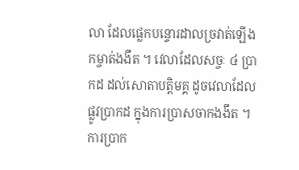លា ដែលផ្លេកបន្ទោរដាលច្រវាត់ឡើង កម្ចាត់ងងឹត ។ វេលាដែលសច្ចៈ ៤ ប្រាកដ ដល់សោតាបត្តិមគ្គ ដូចវេលាដែលផ្លូវប្រាកដ ក្នុងការប្រាសចាកងងឹត ។ ការប្រាក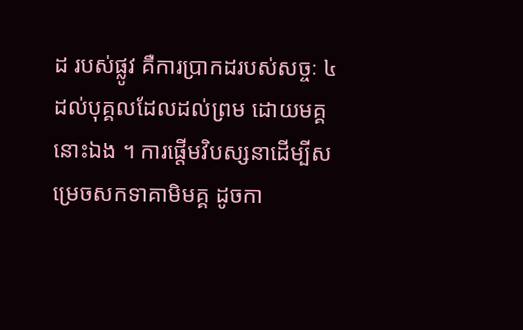ដ របស់ផ្លូវ គឺការប្រាកដរបស់សច្ចៈ ៤ ដល់បុគ្គលដែលដល់ព្រម ដោយមគ្គនោះឯង ។ ការផ្តើមវិបស្សនាដើម្បីសម្រេចសកទាគាមិមគ្គ ដូចកា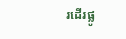រដើរផ្លូ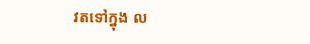វតទៅក្នុង ល